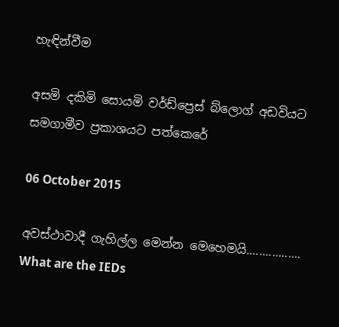හැඳින්වීම

අසමි දකිමි සොයමි වර්ඩ්ප්‍රෙස් බ්ලොග් අඩවියට සමගාමීව ප්‍රකාශයට පත්කෙරේ

06 October 2015

අවස්ථාවාදී ගැහිල්ල මෙන්න මෙහෙමයි................. What are the IEDs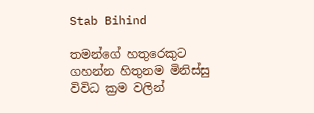Stab Bihind

තමන්ගේ හතුරෙකුට ගහන්න හිතුනම මිනිස්සු විවිධ ක්‍රම වලින්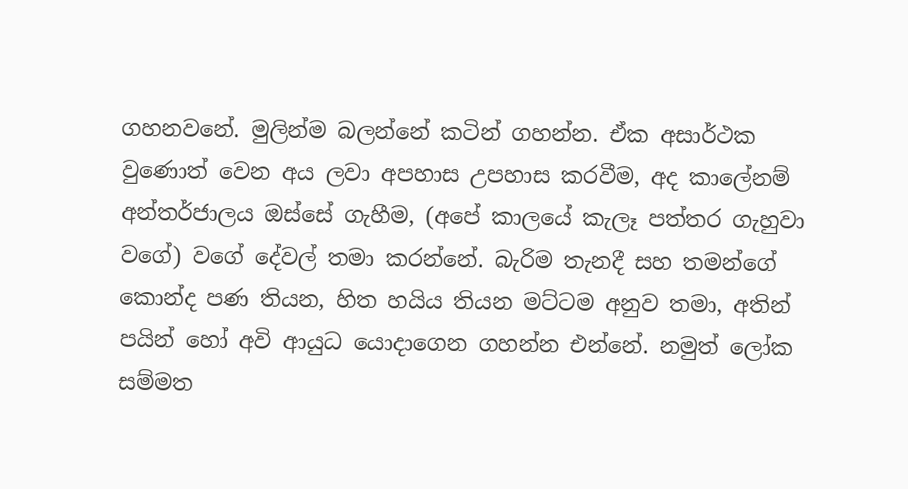ගහනවනේ. මුලින්ම බලන්නේ කටින් ගහන්න. ඒක අසාර්ථක වුණොත් වෙන අය ලවා අපහාස උපහාස කරවීම, අද කාලේනම් අන්තර්ජාලය ඔස්සේ ගැහීම, (අපේ කාලයේ කැලෑ පත්තර ගැහුවා වගේ) වගේ දේවල් තමා කරන්නේ. බැරිම තැනදී සහ තමන්ගේ කොන්ද පණ තියන, හිත හයිය තියන මට්ටම අනුව තමා, අතින් පයින් හෝ අවි ආයුධ යොදාගෙන ගහන්න එන්නේ. නමුත් ලෝක සම්මත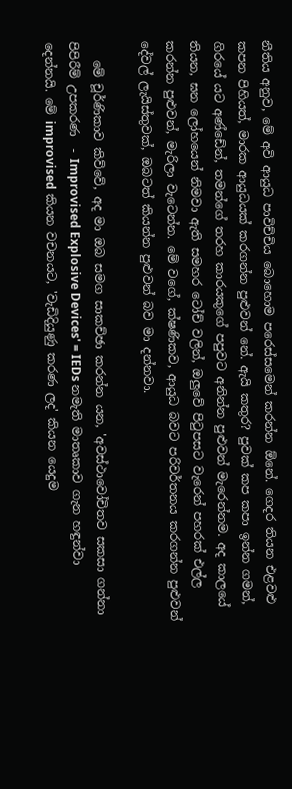නීතිය අනුව, මේ අවි ආයුධ පාවිච්චිය බොහොම පරෙස්සමෙන් කරන්න ඕනේ. ගෙදර තියන එළවළු කපන පිහියත්, මාරක ආයුධයක් කරගන්න පුළුවන් නේ. ඇයි කතුර? පුවක් කප කපා ඉන්න ගමන්, ගිරයේ යට අණ්ඩේන්, තමන්ගේ තරහ කාරයකුගේ පපුවට අනින්න පුළුවන් මැරෙන්නම. අද කාලයේ තියන, ඝන ලෝහයෙන් නිමවා ඇති සමහර ටෝච් වලින්, ඔලුවේ පිටුපසට වැරෙන් පහරක් එල්ල කරන්න පුළුවන්, මැරිලා වැටෙන්න. මේ වගේ, ක්ෂණිකව, ආයුධ බවට පරිවර්තනය කරගන්න පුළුවන් දේවල් ලැයිස්තුවක්, ඔබටත් කියන්න පුළුවන් බව මා දන්නවා.

   මේ චූර්ණිකාව කිව්වේ, අද මා ඔබ සමග සාකච්ඡා කරන්න යන, 'අවස්ථාවෝචිතව සකසා ගන්නා පිපිරීම් උපකරණ  - Improvised Explosive Devices' = IEDs නමැති මාතෘකාව ගැන හඳුන්වා දෙන්නයි. මේ improvised කියන වචනයට, 'වැඩිදියුණු කරණ ලද' කියන යෙදුම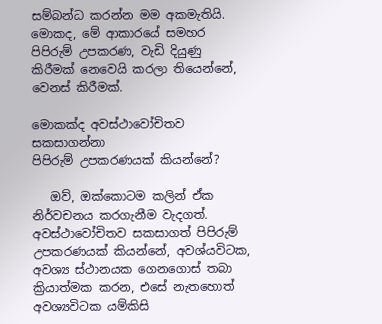සම්බන්ධ කරන්න මම අකමැතියි. මොකද, මේ ආකාරයේ සමහර පිපිරුම් උපකරණ, වැඩි දියුණු කිරීමක් නෙවෙයි කරලා තියෙන්නේ, වෙනස් කිරීමක්.

මොකක්ද අවස්ථාවෝචිතව සකසාගන්නා
පිපිරුම් උපකරණයක් කියන්නේ?

   ඔව්, ඔක්කොටම කලින් ඒක නිර්වචනය කරගැනීම වැදගත්. අවස්ථාවෝචිතව සකසාගත් පිපිරුම් උපකරණයක් කියන්නේ, අවශ්යවිටක, අවශ්‍ය ස්ථානයක ගෙනගොස් තබා ක්‍රියාත්මක කරන, එසේ නැතහොත් අවශ්‍යවිටක යම්කිසි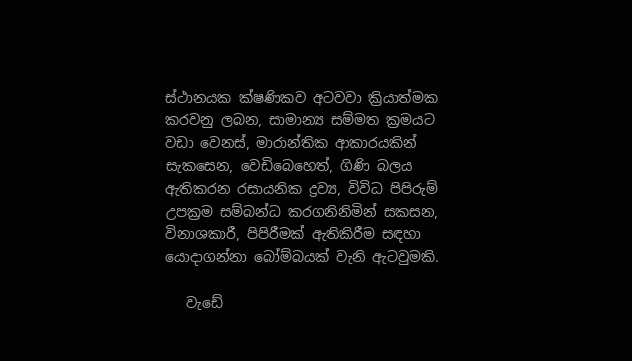ස්ථානයක ක්ෂණිකව අටවවා ක්‍රියාත්මක කරවනු ලබන, සාමාන්‍ය සම්මත ක්‍රමයට වඩා වෙනස්, මාරාන්තික ආකාරයකින් සැකසෙන, වෙඩිබෙහෙත්, ගිණි බලය ඇතිකරන රසායනික ද්‍රව්‍ය, විවිධ පිපිරුම් උපක්‍රම සම්බන්ධ කරගනිනිමින් සකසන, විනාශකාරී, පිපිරීමක් ඇතිකිරීම සඳහා යොදාගන්නා බෝම්බයක් වැනි ඇටවුමකි.

   වැඩේ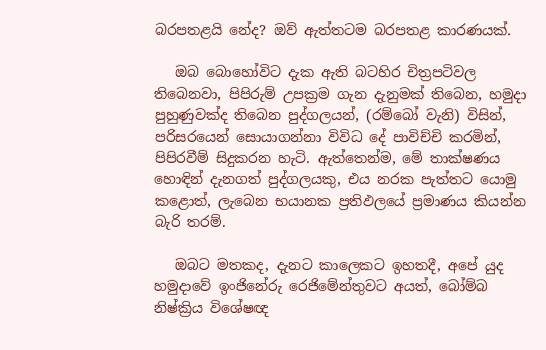බරපතළයි නේද? ඔව් ඇත්තටම බරපතළ කාරණයක්.

   ඔබ බොහෝවිට දැක ඇති බටහිර චිත්‍රපටිවල තිබෙනවා, පිපිරුම් උපක්‍රම ගැන දැනුමක් තිබෙන, හමුදා පුහුණුවක්ද තිබෙන පුද්ගලයන්, (රම්බෝ වැනි) විසින්, පරිසරයෙන් සොයාගන්නා විවිධ දේ පාවිච්චි කරමින්, පිපිරවීම් සිදුකරන හැටි. ඇත්තෙන්ම, මේ තාක්ෂණය හොඳින් දැනගත් පුද්ගලයකු, එය නරක පැත්තට යොමු කළොත්, ලැබෙන භයානක ප්‍රතිඵලයේ ප්‍රමාණය කියන්න බැරි තරම්.

   ඔබට මතකද, දැනට කාලෙකට ඉහතදී, අපේ යුද හමුදාවේ ඉංජිනේරු රෙජිමේන්තුවට අයත්, බෝම්බ නිෂ්ක්‍රිය විශේෂඥ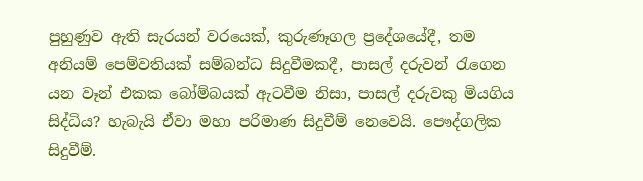පුහුණුව ඇති සැරයන් වරයෙක්, කුරුණෑගල ප්‍රදේශයේදී, තම අනියම් පෙම්වතියක් සම්බන්ධ සිදුවීමකදී, පාසල් දරුවන් රැගෙන යන වෑන් එකක බෝම්බයක් ඇටවීම නිසා, පාසල් දරුවකු මියගිය සිද්ධිය? හැබැයි ඒවා මහා පරිමාණ සිදුවීම් නෙවෙයි. පෞද්ගලික සිදුවීම්.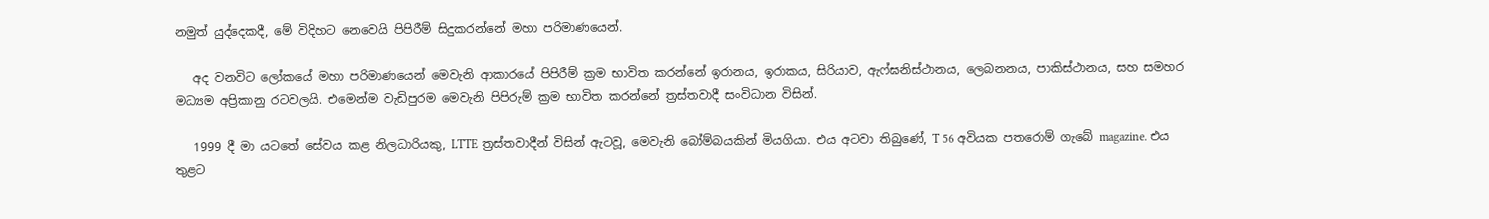නමුත් යුද්දෙකදී, මේ විදිහට නෙවෙයි පිපිරීම් සිදුකරන්නේ මහා පරිමාණයෙන්.

   අද වනවිට ලෝකයේ මහා පරිමාණයෙන් මෙවැනි ආකාරයේ පිපිරීම් ක්‍රම භාවිත කරන්නේ ඉරානය, ඉරාකය, සිරියාව, ඇෆ්ඝනිස්ථානය, ලෙබනනය, පාකිස්ථානය, සහ සමහර මධ්‍යම අප්‍රිකානු රටවලයි. එමෙන්ම වැඩිපුරම මෙවැනි පිපිරුම් ක්‍රම භාවිත කරන්නේ ත්‍රස්තවාදී සංවිධාන විසින්.

   1999 දී මා යටතේ සේවය කළ නිලධාරියකු, LTTE ත්‍රස්තවාදීන් විසින් ඇටවූ, මෙවැනි බෝම්බයකින් මියගියා. එය අටවා තිබුණේ, T 56 අවියක පතරොම් ගැබේ magazine. එය තුළට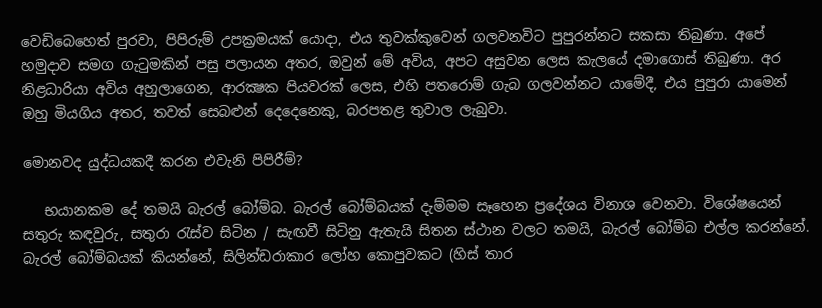වෙඩිබෙහෙත් පුරවා, පිපිරුම් උපක්‍රමයක් යොදා, එය තුවක්කුවෙන් ගලවනවිට පුපුරන්නට සකසා තිබුණා. අපේ හමුදාව සමග ගැටුමකින් පසු පලායන අතර, ඔවුන් මේ අවිය, අපට අසුවන ලෙස කැලයේ දමාගොස් තිබුණා. අර නිළධාරියා අවිය අහුලාගෙන, ආරක්‍ෂක පියවරක් ලෙස, එහි පතරොම් ගැබ ගලවන්නට යාමේදී, එය පුපුරා යාමෙන් ඔහු මියගිය අතර, තවත් සෙබළුන් දෙදෙනෙකු, බරපතළ තුවාල ලැබුවා.

මොනවද යුද්ධයකදී කරන එවැනි පිපිරීම්?

   භයානකම දේ තමයි බැරල් බෝම්බ. බැරල් බෝම්බයක් දැම්මම සෑහෙන ප්‍රදේශය විනාශ වෙනවා. විශේෂයෙන් සතුරු කඳවුරු, සතුරා රැස්ව සිටින / සැඟවී සිටිනු ඇතැයි සිතන ස්ථාන වලට තමයි, බැරල් බෝම්බ එල්ල කරන්නේ. බැරල් බෝම්බයක් කියන්නේ, සිලින්ඩරාකාර ලෝහ කොපුවකට (හිස් තාර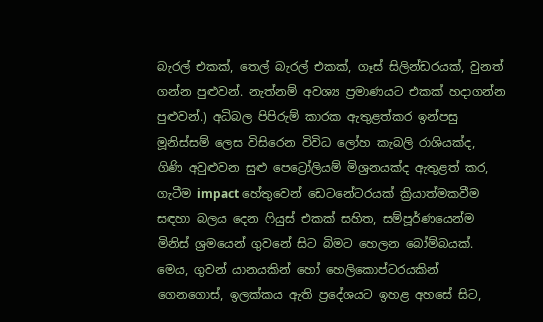බැරල් එකක්, තෙල් බැරල් එකක්, ගෑස් සිලින්ඩරයක්, වුනත් ගන්න පුළුවන්. නැත්නම් අවශ්‍ය ප්‍රමාණයට එකක් හදාගන්න පුළුවන්.) අධිබල පිපිරුම් කාරක ඇතුළත්කර ඉන්පසු මූනිස්සම් ලෙස විසිරෙන විවිධ ලෝහ කැබලි රාශියක්ද, ගිණි අවුළුවන සුළු පෙට්‍රෝලියම් මිශ්‍රනයක්ද ඇතුළත් කර, ගැටීම impact හේතුවෙන් ඩෙටනේටරයක් ක්‍රියාත්මකවීම සඳහා බලය දෙන ෆියුස් එකක් සහිත, සම්පූර්ණයෙන්ම මිනිස් ශ්‍රමයෙන් ගුවනේ සිට බිමට හෙලන බෝම්බයක්. මෙය, ගුවන් යානයකින් හෝ හෙලිකොප්ටරයකින් ගෙනගොස්, ඉලක්කය ඇති ප්‍රදේශයට ඉහළ අහසේ සිට,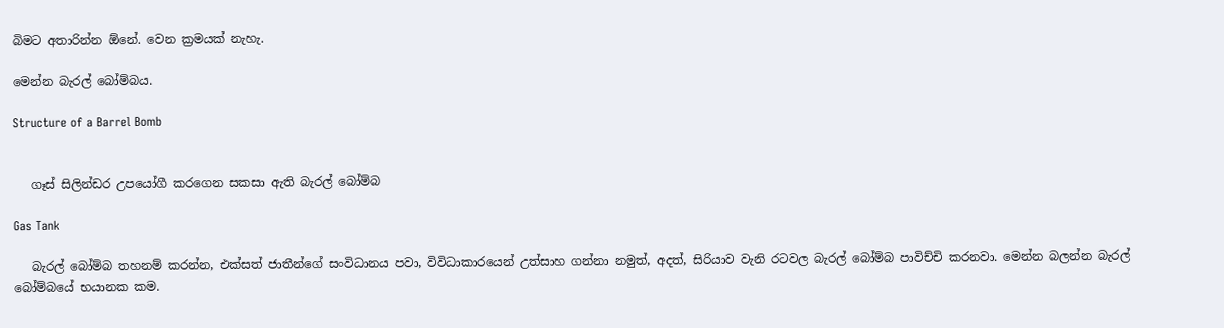බිමට අතාරින්න ඕනේ. වෙන ක්‍රමයක් නැහැ.

මෙන්න බැරල් බෝම්බය.

Structure of a Barrel Bomb


   ගෑස් සිලින්ඩර උපයෝගී කරගෙන සකසා ඇති බැරල් බෝම්බ

Gas Tank

   බැරල් බෝම්බ තහනම් කරන්න, එක්සත් ජාතීන්ගේ සංවිධානය පවා, විවිධාකාරයෙන් උත්සාහ ගන්නා නමුත්, අදත්, සිරියාව වැනි රටවල බැරල් බෝම්බ පාවිච්චි කරනවා. මෙන්න බලන්න බැරල් බෝම්බයේ භයානක කම.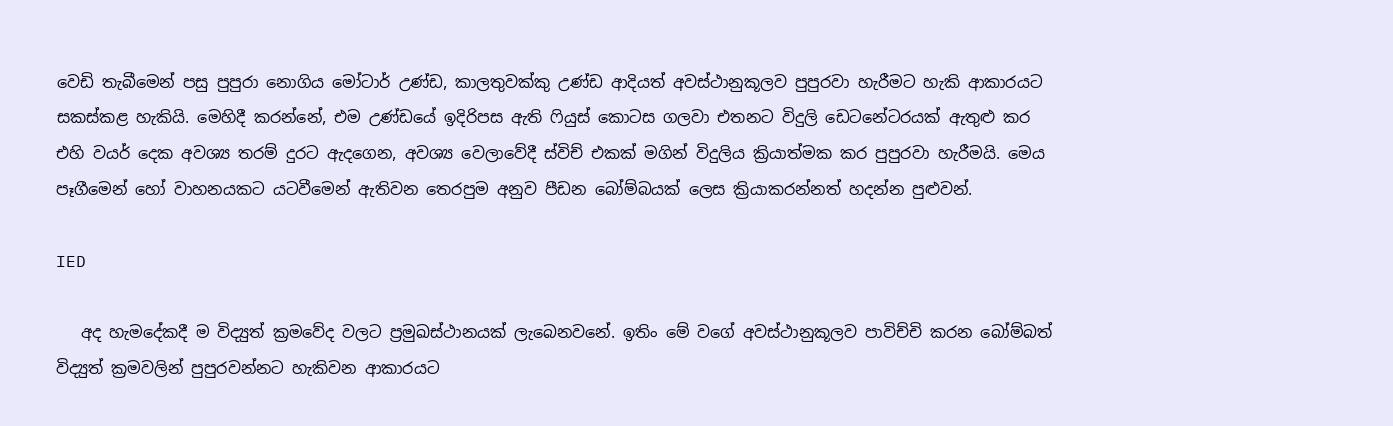වෙඩි තැබීමෙන් පසු පුපුරා නොගිය මෝටාර් උණ්ඩ, කාලතුවක්කු උණ්ඩ ආදියත් අවස්ථානුකූලව පුපුරවා හැරීමට හැකි ආකාරයට සකස්කළ හැකියි. මෙහිදී කරන්නේ, එම උණ්ඩයේ ඉදිරිපස ඇති ෆියුස් කොටස ගලවා එතනට විදුලි ඩෙටනේටරයක් ඇතුළු කර එහි වයර් දෙක අවශ්‍ය තරම් දුරට ඇදගෙන, අවශ්‍ය වෙලාවේදී ස්විච් එකක් මගින් විදුලිය ක්‍රියාත්මක කර පුපුරවා හැරීමයි. මෙය පෑගීමෙන් හෝ වාහනයකට යටවීමෙන් ඇතිවන තෙරපුම අනුව පීඩන බෝම්බයක් ලෙස ක්‍රියාකරන්නත් හදන්න පුළුවන්.

IED

   අද හැමදේකදී ම විද්‍යුත් ක්‍රමවේද වලට ප්‍රමුඛස්ථානයක් ලැබෙනවනේ. ඉතිං මේ වගේ අවස්ථානුකූලව පාවිච්චි කරන බෝම්බත් විද්‍යුත් ක්‍රමවලින් පුපුරවන්නට හැකිවන ආකාරයට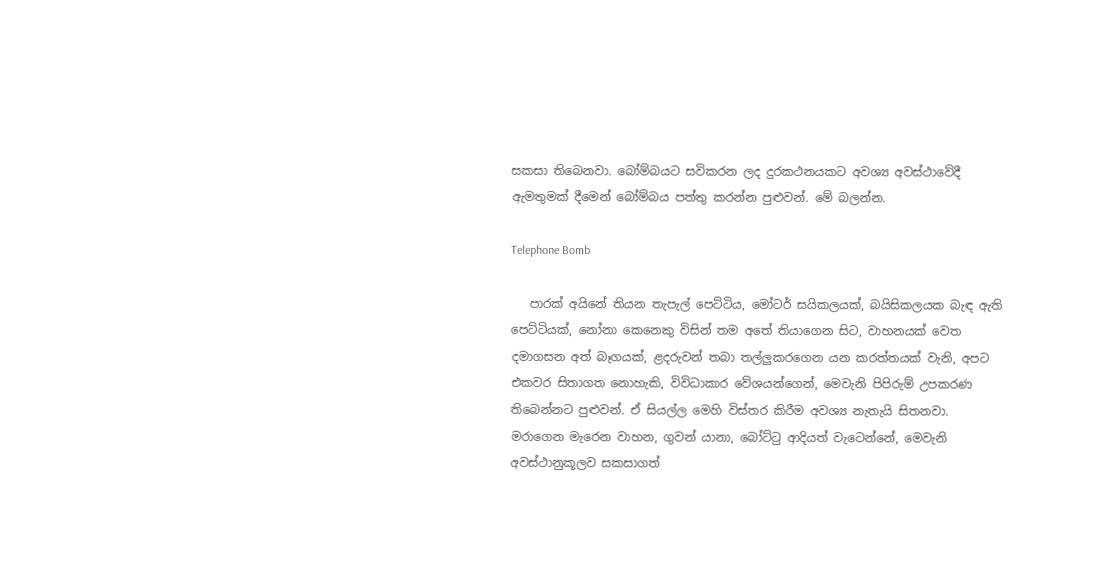සකසා තිබෙනවා. බෝම්බයට සවිකරන ලද දුරකථනයකට අවශ්‍ය අවස්ථාවේදී ඇමතුමක් දීමෙන් බෝම්බය පත්තු කරන්න පුළුවන්. මේ බලන්න.

Telephone Bomb

   පාරක් අයිනේ තියන තැපැල් පෙට්ටිය, මෝටර් සයිකලයක්, බයිසිකලයක බැඳ ඇති පෙට්ටියක්, නෝනා කෙනෙකු විසින් තම අතේ තියාගෙන සිට, වාහනයක් වෙත දමාගසන අත් බෑගයක්, ළදරුවන් තබා තල්ලුකරගෙන යන කරත්තයක් වැනි, අපට එකවර සිතාගත නොහැකි, විවිධාකාර වේශයන්ගෙන්, මෙවැනි පිපිරුම් උපකරණ තිබෙන්නට පුළුවන්. ඒ සියල්ල මෙහි විස්තර කිරීම අවශ්‍ය නැතැයි සිතනවා. මරාගෙන මැරෙන වාහන, ගුවන් යානා, බෝට්ටු ආදියත් වැටෙන්නේ, මෙවැනි අවස්ථානුකූලව සකසාගත්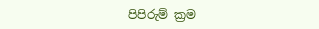පිපිරුම් ක්‍රම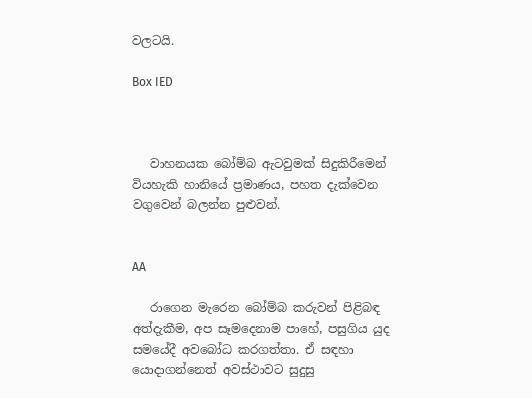වලටයි.

Box IED



   වාහනයක බෝම්බ ඇටවුමක් සිදුකිරීමෙන් වියහැකි හානියේ ප්‍රමාණය, පහත දැක්වෙන වගුවෙන් බලන්න පුළුවන්.


AA

   රාගෙන මැරෙන බෝම්බ කරුවන් පිළිබඳ අත්දැකීම, අප සෑමදෙනාම පාහේ, පසුගිය යුද සමයේදී අවබෝධ කරගත්තා. ඒ සඳහා යොදාගන්නෙත් අවස්ථාවට සුදුසු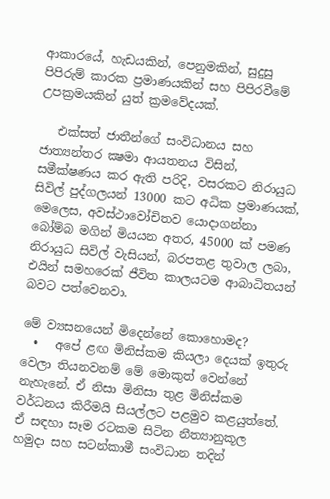ආකාරයේ, හැඩයකින්, පෙනුමකින්, සුදුසු පිපිරුම් කාරක ප්‍රමාණයකින් සහ පිපිරවීමේ උපක්‍රමයකින් යුත් ක්‍රමවේදයක්.

   එක්සත් ජාතීන්ගේ සංවිධානය සහ ජාත්‍යන්තර ක්‍ෂමා ආයතනය විසින්, සමීක්ෂණය කර ඇති පරිදි, වසරකට නිරායුධ සිවිල් පුද්ගලයන් 13000 කට අධික ප්‍රමාණයක්, මෙලෙස, අවස්ථාවෝචිතව යොදාගන්නා බෝම්බ මගින් මියයන අතර, 45000 ක් පමණ නිරායුධ සිවිල් වැසියන්, බරපතළ තුවාල ලබා, එයින් සමහරෙක් ජීවිත කාලයටම ආබාධිතයන් බවට පත්වෙනවා.

මේ ව්‍යසනයෙන් මිදෙන්නේ කොහොමද?
  •   අපේ ළඟ මිනිස්කම කියලා දෙයක් ඉතුරු වෙලා තියනවනම් මේ මොකුත් වෙන්නේ නැහැනේ. ඒ නිසා මිනිසා තුළ මිනිස්කම වර්ධනය කිරීමයි සියල්ලට පළමුව කළයුත්තේ. ඒ සඳහා සෑම රටකම සිටින නීත්‍යානුකූල හමුදා සහ සටන්කාමී සංවිධාන තදින්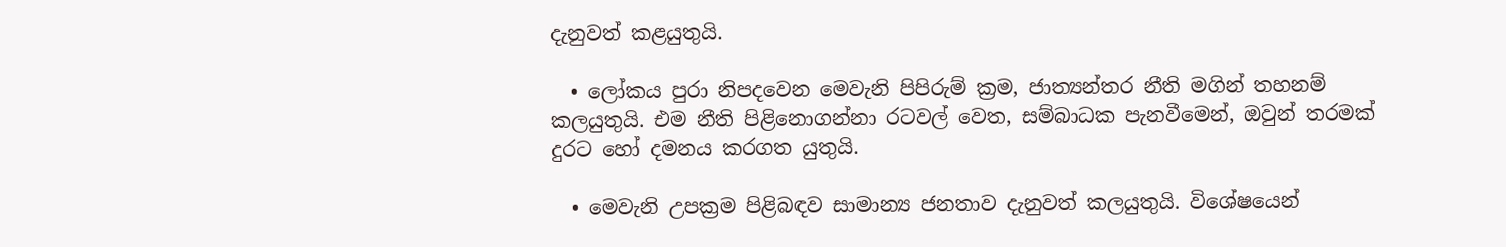දැනුවත් කළයුතුයි.

  • ලෝකය පුරා නිපදවෙන මෙවැනි පිපිරුම් ක්‍රම, ජාත්‍යන්තර නීති මගින් තහනම් කලයුතුයි. එම නීති පිළිනොගන්නා රටවල් වෙත, සම්බාධක පැනවීමෙන්, ඔවුන් තරමක් දුරට හෝ දමනය කරගත යුතුයි.

  • මෙවැනි උපක්‍රම පිළිබඳව සාමාන්‍ය ජනතාව දැනුවත් කලයුතුයි. විශේෂයෙන්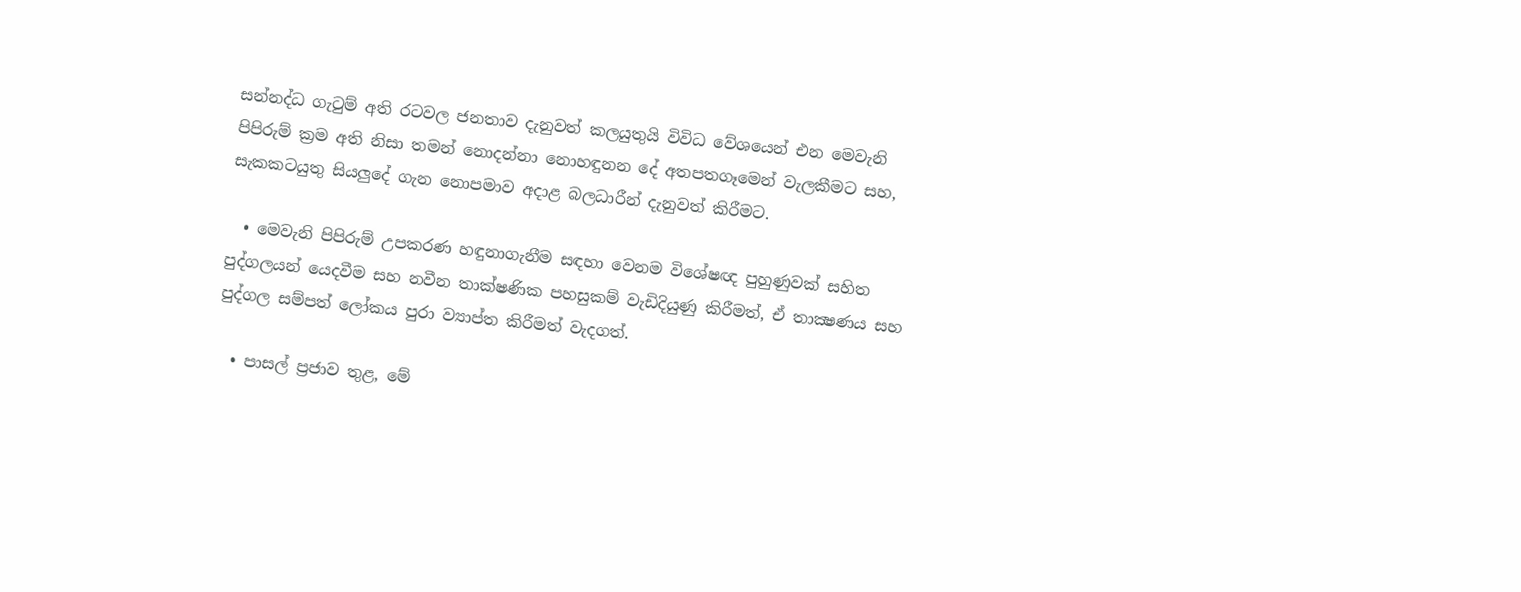සන්නද්ධ ගැටුම් අති රටවල ජනතාව දැනුවත් කලයුතුයි විවිධ වේශයෙන් එන මෙවැනි පිපිරුම් ක්‍රම අති නිසා තමන් නොදන්නා නොහඳුනන දේ අතපතගෑමෙන් වැලකීමට සහ, සැකකටයුතු සියලුදේ ගැන නොපමාව අදාළ බලධාරීන් දැනුවත් කිරීමට.

  • මෙවැනි පිපිරුම් උපකරණ හඳුනාගැනීම සඳහා වෙනම විශේෂඥ පුහුණුවක් සහිත පුද්ගලයන් යෙදවීම සහ නවීන තාක්ෂණික පහසුකම් වැඩිදියුණු කිරීමත්, ඒ තාක්‍ෂණය සහ පුද්ගල සම්පත් ලෝකය පුරා ව්‍යාප්ත කිරීමත් වැදගත්.

  • පාසල් ප්‍රජාව තුළ, මේ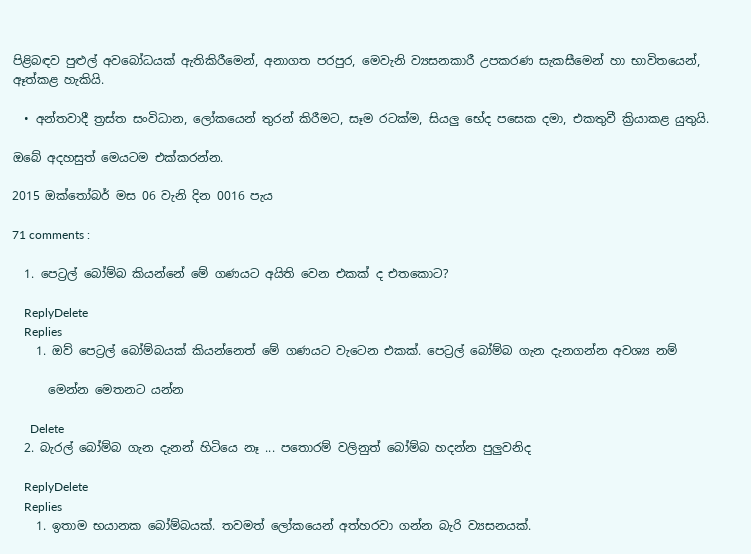පිළිබඳව පුළුල් අවබෝධයක් ඇතිකිරීමෙන්, අනාගත පරපුර, මෙවැනි ව්‍යසනකාරී උපකරණ සැකසීමෙන් හා භාවිතයෙන්, ඈත්කළ හැකියි.

  • අන්තවාදී ත්‍රස්ත සංවිධාන, ලෝකයෙන් තුරන් කිරීමට, සෑම රටක්ම, සියලු භේද පසෙක දමා, එකතුවී ක්‍රියාකළ යුතුයි.

ඔබේ අදහසුත් මෙයටම එක්කරන්න.

2015 ඔක්තෝබර් මස 06 වැනි දින 0016 පැය

71 comments :

  1. පෙට්‍රල් බෝම්බ කියන්නේ මේ ගණයට අයිති වෙන එකක් ද එතකොට?

    ReplyDelete
    Replies
    1. ඔව් පෙට්‍රල් බෝම්බයක් කියන්නෙත් මේ ගණයට වැටෙන එකක්. පෙට්‍රල් බෝම්බ ගැන දැනගන්න අවශ්‍ය නම්

      මෙන්න මෙතනට යන්න

      Delete
  2. බැරල් බෝම්බ ගැන දැනන් හිටියෙ නෑ ... පතොරම් වලිනුත් බෝම්බ හදන්න පුලුවනිද

    ReplyDelete
    Replies
    1. ඉතාම භයානක බෝම්බයක්. තවමත් ලෝකයෙන් අත්හරවා ගන්න බැරි ව්‍යසනයක්.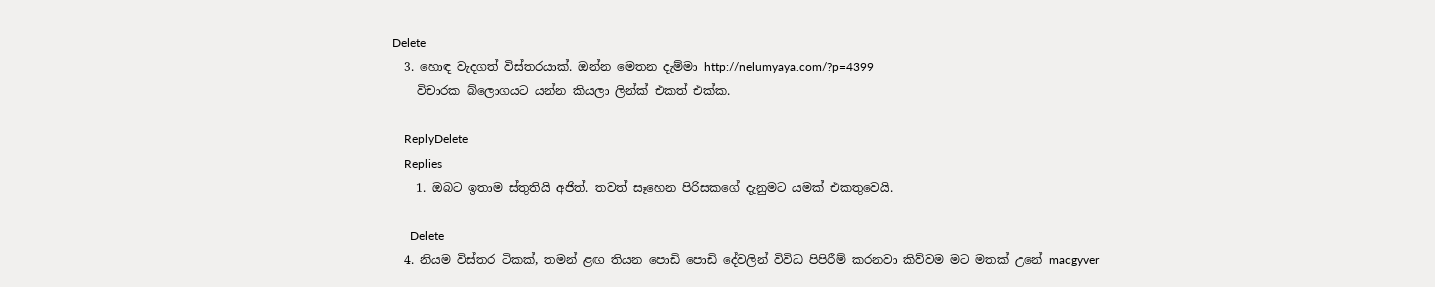Delete
  3. හොඳ වැදගත් විස්තරයාක්. ඔන්න මෙතන දැම්මා http://nelumyaya.com/?p=4399
    විචාරක බ්ලොගයට යන්න කියලා ලින්ක් එකත් එක්ක.

    ReplyDelete
    Replies
    1. ඔබට ඉතාම ස්තුතියි අජිත්. තවත් සෑහෙන පිරිසකගේ දැනුමට යමක් එකතුවෙයි.

      Delete
  4. නියම විස්තර ටිකක්, තමන් ළඟ තියන පොඩි පොඩි දේවලින් විවිධ පිපිරීම් කරනවා කිව්වම මට මතක් උනේ macgyver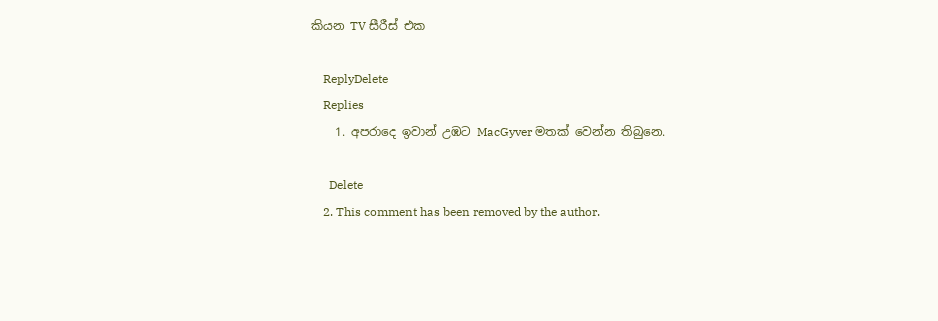කියන TV සීරීස් එක

    ReplyDelete
    Replies
    1. අපරාදෙ ඉවාන් උඹට MacGyver මතක් වෙන්න තිබුනෙ.

      Delete
    2. This comment has been removed by the author.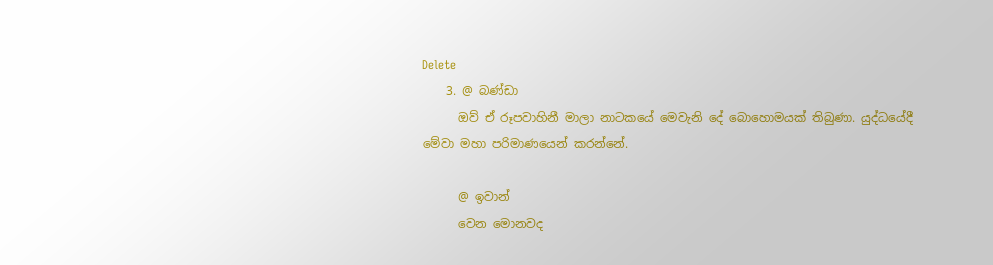Delete
    3. @ බණ්ඩා
      ඔව් ඒ රූපවාහිනී මාලා නාටකයේ මෙවැනි දේ බොහොමයක් තිබුණා. යුද්ධයේදී මේවා මහා පරිමාණයෙන් කරන්නේ.

      @ ඉවාන්
      වෙන මොනවද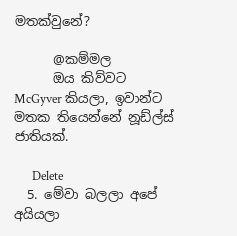මතක්වුනේ?

      @කම්මල
      ඔය කිව්වට McGyver කියලා, ඉවාන්ට මතක තියෙන්නේ නූඩ්ල්ස් ජාතියක්.

      Delete
  5. මේවා බලලා අපේ අයියලා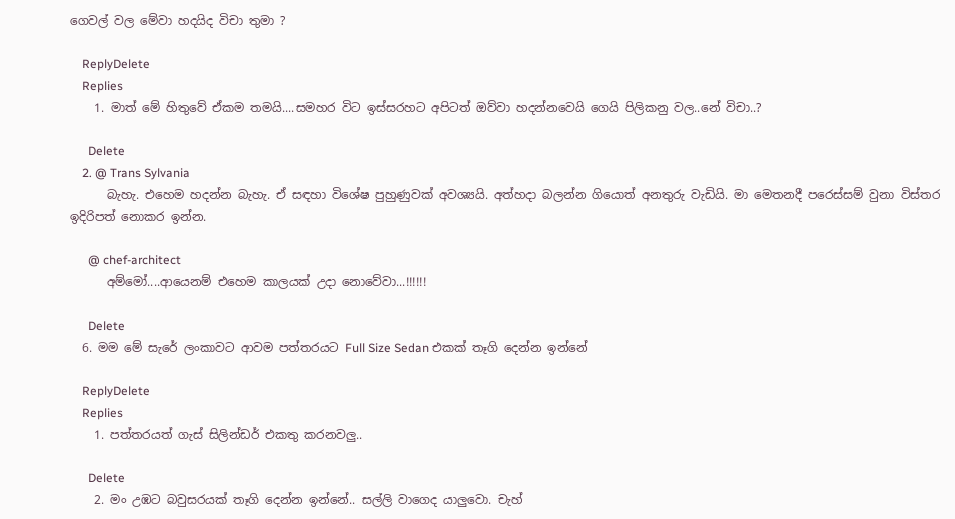ගෙවල් වල මේවා හදයිද විචා තුමා ?

    ReplyDelete
    Replies
    1. මාත් මේ හිතුවේ ඒකම තමයි....සමහර විට ඉස්සරහට අපිටත් ඔව්වා හදන්නවෙයි ගෙයි පිලිකනු වල..නේ විචා..?

      Delete
    2. @ Trans Sylvania
      බැහැ. එහෙම හදන්න බැහැ. ඒ සඳහා විශේෂ පුහුණුවක් අවශ්‍යයි. අත්හදා බලන්න ගියොත් අනතුරු වැඩියි. මා මෙතනදී පරෙස්සම් වුනා විස්තර ඉදිරිපත් නොකර ඉන්න.

      @ chef-architect
      අම්මෝ....ආයෙනම් එහෙම කාලයක් උදා නොවේවා...!!!!!!

      Delete
  6. මම මේ සැරේ ලංකාවට ආවම පත්තරයට Full Size Sedan එකක් තෑගි දෙන්න ඉන්නේ

    ReplyDelete
    Replies
    1. පත්තරයත් ගැස් සිලින්ඩර් එකතු කරනවලු..

      Delete
    2. මං උඹට බවුසරයක් තෑගි දෙන්න ඉන්නේ.. සල්ලි වාගෙද යාලුවො. චැහ්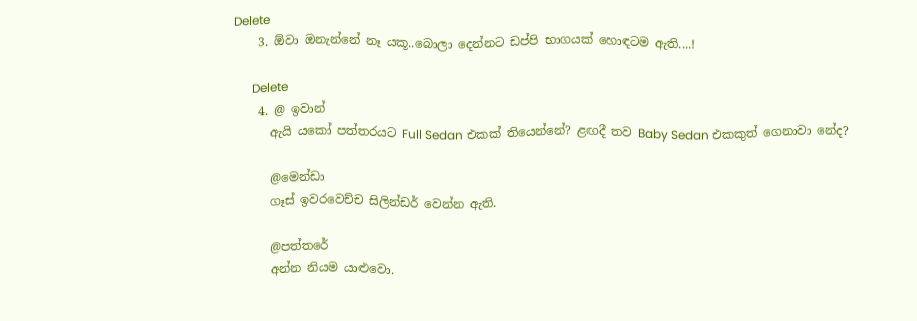Delete
    3. ඕවා ඔනැන්නේ නෑ යකූ..බොලා දෙන්නට ඩප්පි භාගයක් හොඳටම ඇති....!

      Delete
    4. @ ඉවාන්
      ඇයි යකෝ පත්තරයට Full Sedan එකක් තියෙන්නේ? ළඟදී තව Baby Sedan එකකුත් ගෙනාවා නේද?

      @මෙන්ඩා
      ගෑස් ඉවරවෙච්ච සිලින්ඩර් වෙන්න ඇති.

      @පත්තරේ
      අන්න නියම යාළුවො.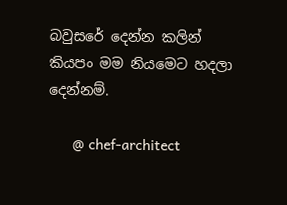බවුසරේ දෙන්න කලින් කියපං මම නියමෙට හදලා දෙන්නම්.

      @ chef-architect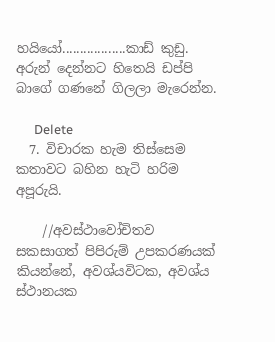හයියෝ..................කාඩ් කුඩු. අරුන් දෙන්නට හිතෙයි ඩප්පි බාගේ ගණනේ ගිලලා මැරෙන්න.

      Delete
  7. විචාරක හැම තිස්සෙම කතාවට බහින හැටි හරිම අපූරුයි.

    //අවස්ථාවෝචිතව සකසාගත් පිපිරුම් උපකරණයක් කියන්නේ, අවශ්යවිටක, අවශ්ය ස්ථානයක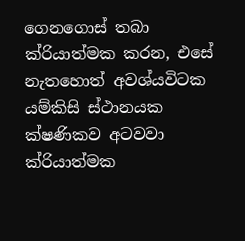ගෙනගොස් තබා ක්රියාත්මක කරන, එසේ නැතහොත් අවශ්යවිටක යම්කිසි ස්ථානයක ක්ෂණිකව අටවවා ක්රියාත්මක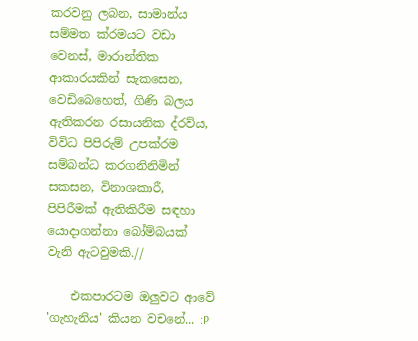කරවනු ලබන, සාමාන්ය සම්මත ක්රමයට වඩා වෙනස්, මාරාන්තික ආකාරයකින් සැකසෙන, වෙඩිබෙහෙත්, ගිණි බලය ඇතිකරන රසායනික ද්රව්ය, විවිධ පිපිරුම් උපක්රම සම්බන්ධ කරගනිනිමින් සකසන, විනාශකාරී, පිපිරීමක් ඇතිකිරීම සඳහා යොදාගන්නා බෝම්බයක් වැනි ඇටවුමකි.//

    එකපාරටම ඔලුවට ආවේ 'ගැහැනිය' කියන වචනේ... :P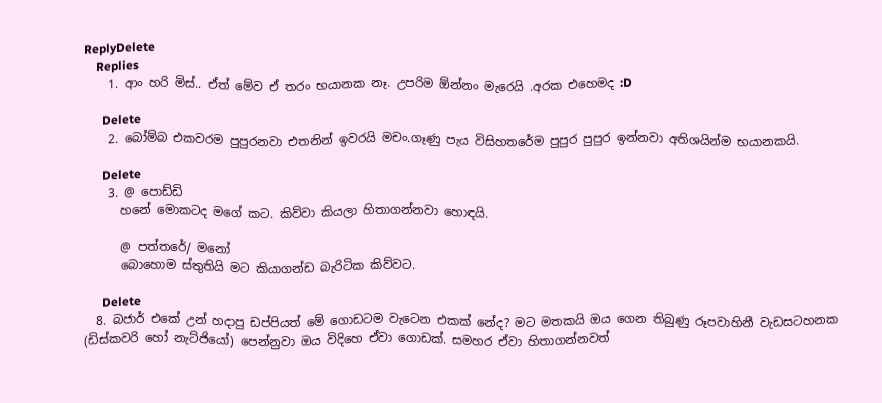ReplyDelete
    Replies
    1. ආං හරි මිස්.. ඒත් මේව ඒ තරං භයානක නෑ. උපරිම ඕන්නං මැරෙයි .අරක එහෙමද :D

      Delete
    2. බෝම්බ එකවරම පුපුරනවා එතනින් ඉවරයි මචං.ගෑණු පැය විසිහතරේම පුපුර පුපුර ඉන්නවා අතිශයින්ම භයානකයි.

      Delete
    3. @ පොඩ්ඩි
      හනේ මොකටද මගේ කට. කිව්වා කියලා හිතාගන්නවා හොඳයි.

      @ පත්තරේ/ මනෝ
      බොහොම ස්තුතියි මට කියාගන්ඩ බැරිටික කිව්වට.

      Delete
  8. බජාර් එකේ උන් හදාපු ඩප්පියත් මේ ගොඩටම වැටෙන එකක් නේද? මට මතකයි ඔය ගෙන තිබුණු රූපවාහිනී වැඩසටහනක (ඩිස්කවරි හෝ නැට්ජියෝ) පෙන්නුවා ඔය විදිහෙ ඒවා ගොඩක්. සමහර ඒවා හිතාගන්නවත්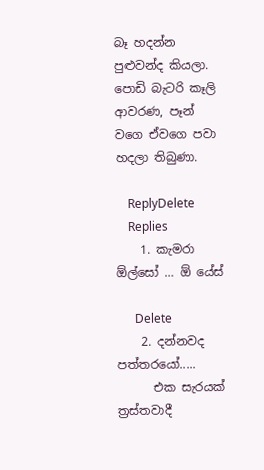බෑ හදන්න පුළුවන්ද කියලා. පොඩි බැටරි කෑලි ආවරණ, පෑන් වගෙ ඒවගෙ පවා හදලා තිබුණා.

    ReplyDelete
    Replies
    1. කැමරා ඕල්සෝ … ඕ යේස්

      Delete
    2. දන්නවද පත්තරයෝ.....
      එක සැරයක් ත්‍රස්තවාදී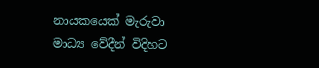නායකයෙක් මැරුවා මාධ්‍ය වේදීන් විදිහට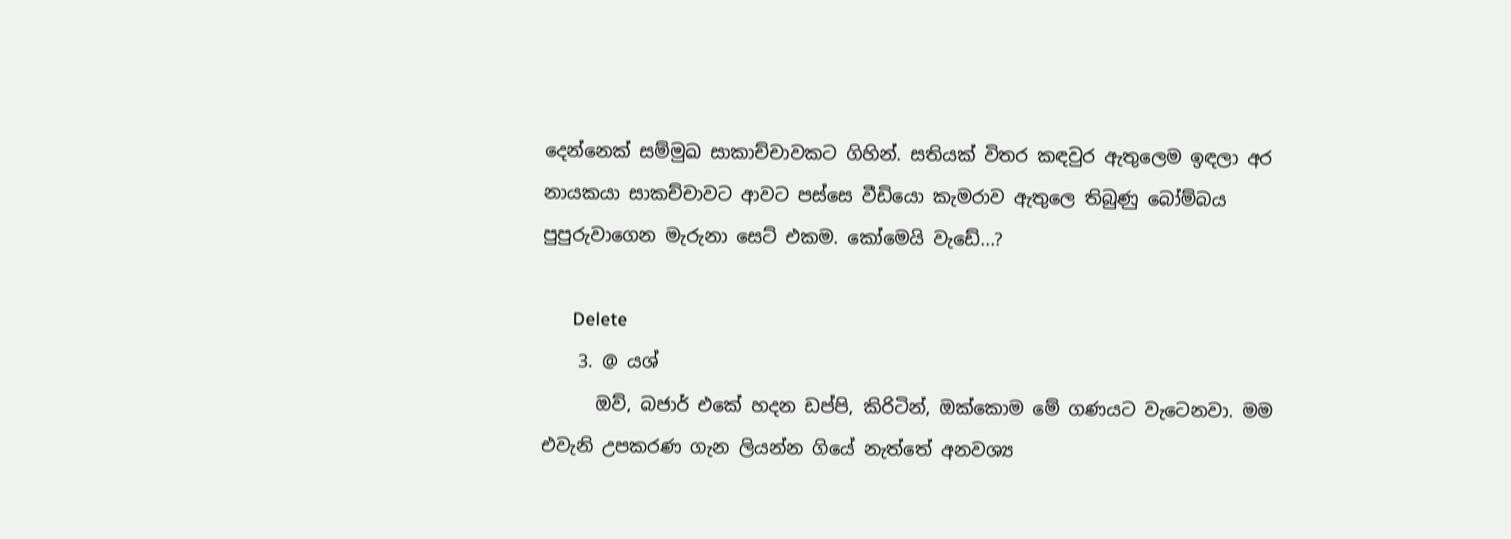දෙන්නෙක් සම්මුඛ සාකාච්චාවකට ගිහින්. සතියක් විතර කඳවුර ඇතුලෙම ඉඳලා අර නායකයා සාකච්චාවට ආවට පස්සෙ වීඩියො කැමරාව ඇතුලෙ තිබුණු බෝම්බය පුපුරුවාගෙන මැරුනා සෙට් එකම. කෝමෙයි වැඩේ...?

      Delete
    3. @ යශ්
      ඔව්, බජාර් එකේ හදන ඩප්පි, කිරිටින්, ඔක්කොම මේ ගණයට වැටෙනවා. මම එවැනි උපකරණ ගැන ලියන්න ගියේ නැත්තේ අනවශ්‍ය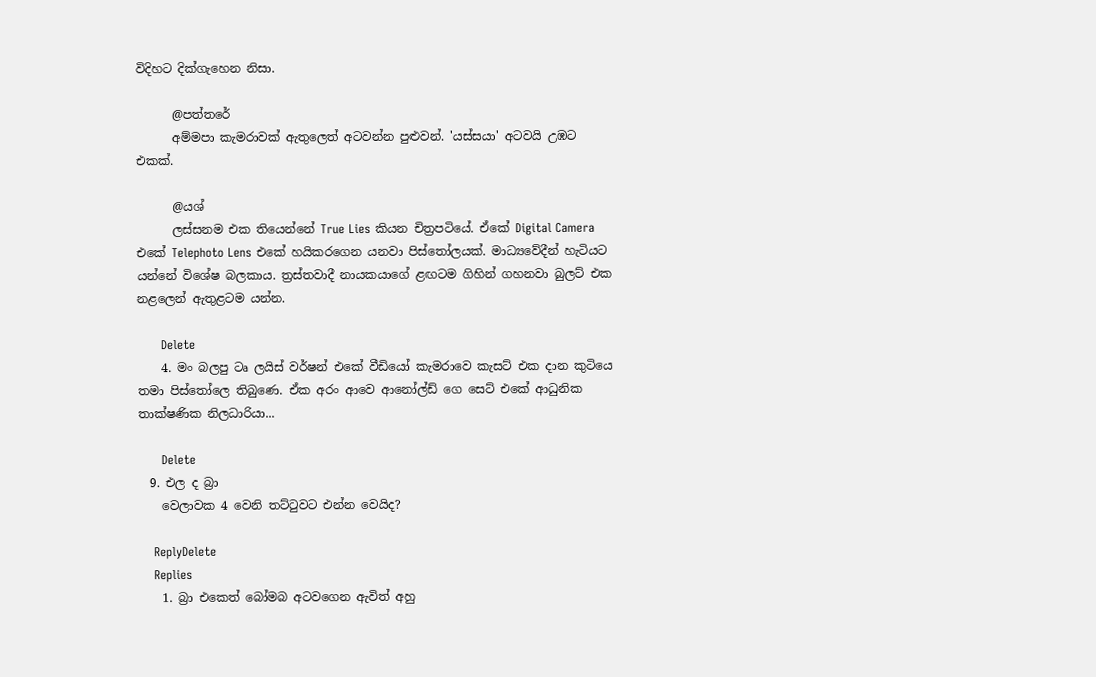විදිහට දික්ගැහෙන නිසා.

      @පත්තරේ
      අම්මපා කැමරාවක් ඇතුලෙත් අටවන්න පුළුවන්. 'යස්සයා' අටවයි උඹට එකක්.

      @යශ්
      ලස්සනම එක තියෙන්නේ True Lies කියන චිත්‍රපටියේ. ඒකේ Digital Camera එකේ Telephoto Lens එකේ හයිකරගෙන යනවා පිස්තෝලයක්. මාධ්‍යවේදීන් හැටියට යන්නේ විශේෂ බලකාය. ත්‍රස්තවාදී නායකයාගේ ළඟටම ගිහින් ගහනවා බුලට් එක නළලෙන් ඇතුළටම යන්න.

      Delete
    4. මං බලපු ටෘ ලයිස් වර්ෂන් එකේ වීඩියෝ කැමරාවෙ කැසට් එක දාන කුටියෙ තමා පිස්තෝලෙ තිබුණෙ. ඒක අරං ආවෙ ආනෝල්ඩ් ගෙ සෙට් එකේ ආධුනික තාක්ෂණික නිලධාරියා...

      Delete
  9. එල ද බ්‍රා
    වෙලාවක 4 වෙනි තට්ටුවට එන්න වෙයිද?

    ReplyDelete
    Replies
    1. බ්‍රා එකෙත් බෝමබ අටවගෙන ඇවිත් අහු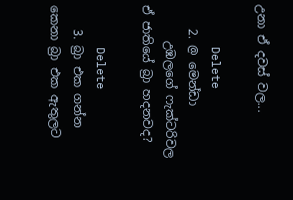උනා ඒ දවස් වල...

      Delete
    2. @ මෙන්ඩා
      උඹලගේ ෆැක්ටරිවල ඒ ජාතියේ බ්‍රා හදනවද?

      Delete
    3. බ්‍රා එක ගන්න කෙනා බ්‍රා එක ඇතුලට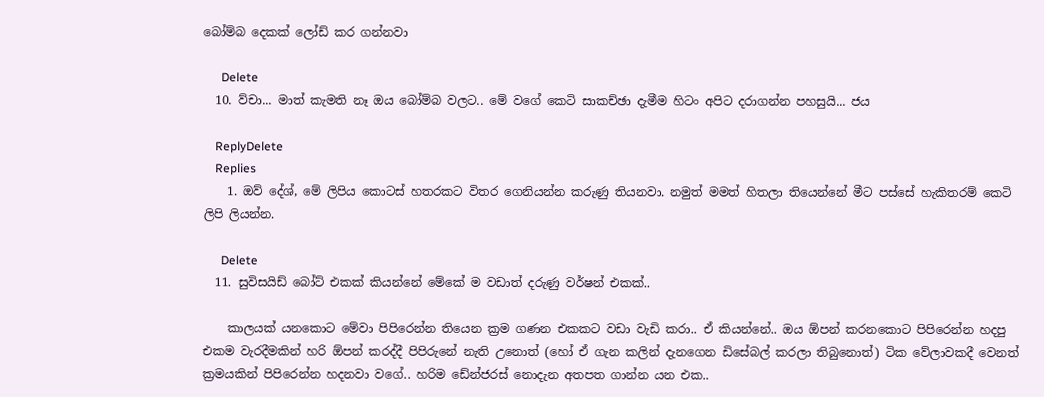බෝම්බ දෙකක් ලෝඩ් කර ගන්නවා

      Delete
  10. ව්චා... මාත් කැමති නෑ ඔය බෝම්බ වලට.. මේ වගේ කෙටි සාකච්ඡා දැමීම හිටං අපිට දරාගන්න පහසුයි... ජය

    ReplyDelete
    Replies
    1. ඔව් දේශ්, මේ ලිපිය කොටස් හතරකට විතර ගෙනියන්න කරුණු තියනවා. නමුත් මමත් හිතලා තියෙන්නේ මීට පස්සේ හැකිතරම් කෙටි ලිපි ලියන්න.

      Delete
  11. සුවිසයිඩ් බෝට් එකක් කියන්නේ මේකේ ම වඩාත් දරුණු වර්ෂන් එකක්..

    කාලයක් යනකොට මේවා පිපිරෙන්න තියෙන ක්‍රම ගණන එකකට වඩා වැඩි කරා.. ඒ කියන්නේ.. ඔය ඕපන් කරනකොට පිපිරෙන්න හදපු එකම වැරදීමකින් හරි ඕපන් කරද්දී පිපිරුනේ නැති උනොත් (හෝ ඒ ගැන කලින් දැනගෙන ඩිසේබල් කරලා තිබුනොත්) ටික වේලාවකදී වෙනත් ක්‍රමයකින් පිපිරෙන්න හදනවා වගේ.. හරිම ඩේන්ජරස් නොදැන අතපත ගාන්න යන එක..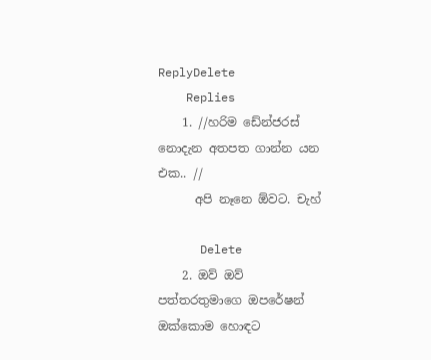ReplyDelete
    Replies
    1. //හරිම ඩේන්ජරස් නොදැන අතපත ගාන්න යන එක.. //
      අපි නෑනෙ ඕවට. චැහ්

      Delete
    2. ඔව් ඔව් පත්තරතුමාගෙ ඔපරේෂන් ඔක්කොම හොඳට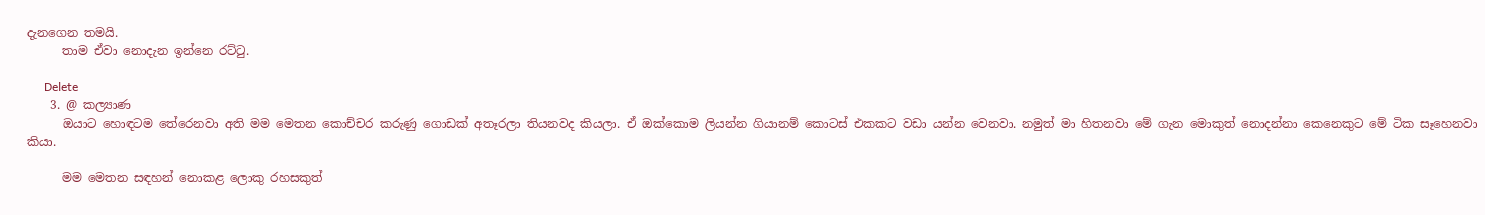දැනගෙන තමයි.
      තාම ඒවා නොදැන ඉන්නෙ රට්ටු.

      Delete
    3. @ කල්‍යාණ
      ඔයාට හොඳටම තේරෙනවා අති මම මෙතන කොච්චර කරුණු ගොඩක් අතෑරලා තියනවද කියලා. ඒ ඔක්කොම ලියන්න ගියානම් කොටස් එකකට වඩා යන්න වෙනවා. නමුත් මා හිතනවා මේ ගැන මොකුත් නොදන්නා කෙනෙකුට මේ ටික සෑහෙනවා කියා.

      මම මෙතන සඳහන් නොකළ ලොකු රහසකුත්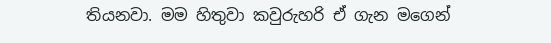තියනවා. මම හිතුවා කවුරුහරි ඒ ගැන මගෙන්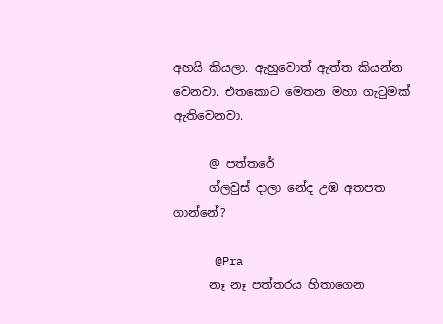අහයි කියලා. ඇහුවොත් ඇත්ත කියන්න වෙනවා. එතකොට මෙතන මහා ගැටුමක් ඇතිවෙනවා.

      @ පත්තරේ
      ග්ලවුස් දාලා නේද උඹ අතපත ගාන්නේ?

      @Pra
      නෑ නෑ පත්තරය හිතාගෙන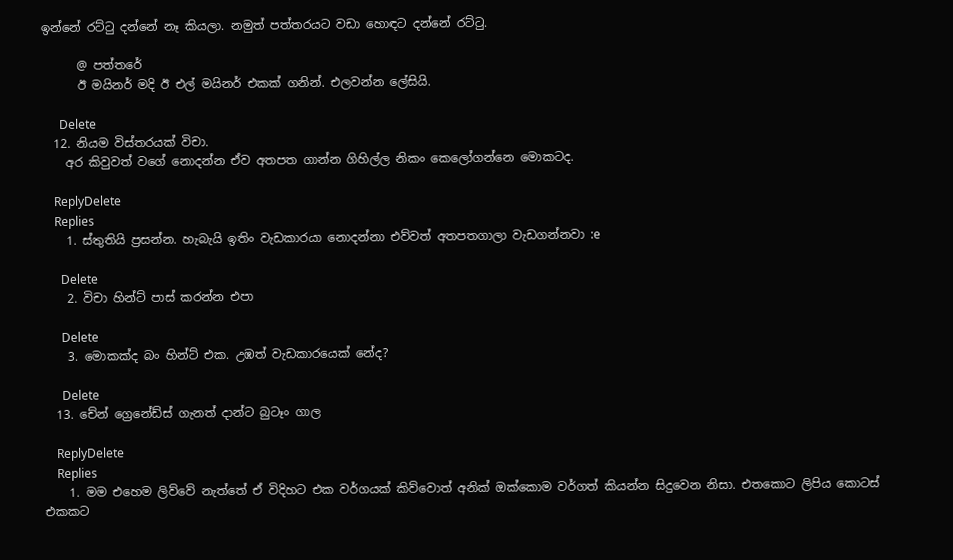ඉන්නේ රට්ටු දන්නේ නෑ කියලා. නමුත් පත්තරයට වඩා හොඳට දන්නේ රට්ටු.

      @ පත්තරේ
      ඊ මයිනර් මදි ඊ එල් මයිනර් එකක් ගනින්. එලවන්න ලේසියි.

      Delete
  12. නියම විස්තරයක් විචා.
    අර කිවුවත් වගේ නොදන්න ඒව අතපත ගාන්න ගිහිල්ල නිකං කෙලෝගන්නෙ මොකටද.

    ReplyDelete
    Replies
    1. ස්තුතියි ප්‍රසන්න. හැබැයි ඉතිං වැඩකාරයා නොදන්නා එව්වත් අතපතගාලා වැඩගන්නවා :e

      Delete
    2. විචා හින්ට් පාස් කරන්න එපා

      Delete
    3. මොකක්ද බං හින්ට් එක. උඹත් වැඩකාරයෙක් නේද?

      Delete
  13. චේන් ග්‍රෙනේඩ්ස් ගැනත් දාන්ට බුටෑං ගාල

    ReplyDelete
    Replies
    1. මම එහෙම ලිව්වේ නැත්තේ ඒ විදිහට එක වර්ගයක් කිව්වොත් අනික් ඔක්කොම වර්ගත් කියන්න සිදුවෙන නිසා. එතකොට ලිපිය කොටස් එකකට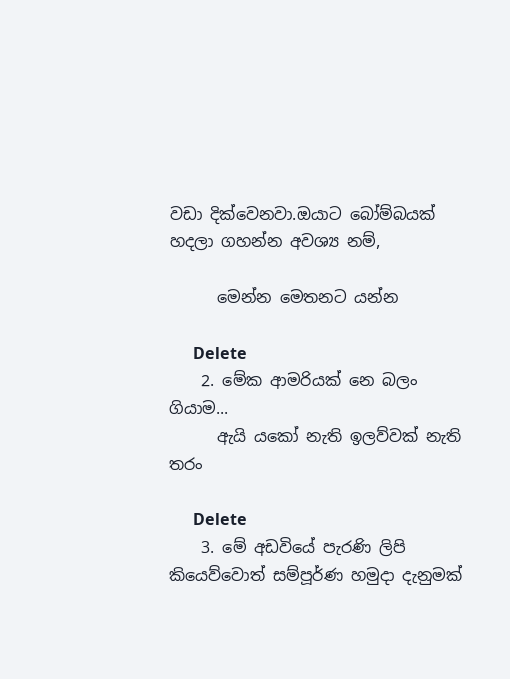වඩා දික්වෙනවා.ඔයාට බෝම්බයක් හදලා ගහන්න අවශ්‍ය නම්,

      මෙන්න මෙතනට යන්න

      Delete
    2. මේක ආමරියක් නෙ බලං ගියාම...
      ඇයි යකෝ නැති ඉලව්වක් නැති තරං

      Delete
    3. මේ අඩවියේ පැරණි ලිපි කියෙව්වොත් සම්පූර්ණ හමුදා දැනුමක්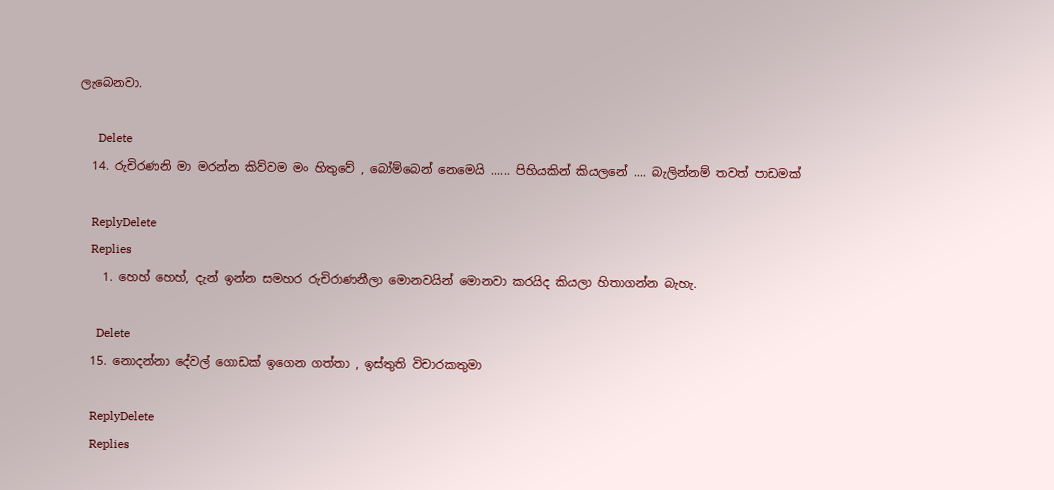ලැබෙනවා.

      Delete
  14. රුචිරණනි මා මරන්න කිව්වම මං හිතුවේ , බෝම්බෙන් නෙමෙයි ...... පිහියකින් කියලනේ .... බැලින්නම් තවත් පාඩමක්

    ReplyDelete
    Replies
    1. හෙහ් හෙහ්, දැන් ඉන්න සමහර රුචිරාණනීලා මොනවයින් මොනවා කරයිද කියලා හිතාගන්න බැහැ.

      Delete
  15. නොදන්නා දේවල් ගොඩක් ඉගෙන ගත්තා , ඉස්තුති විචාරකතුමා

    ReplyDelete
    Replies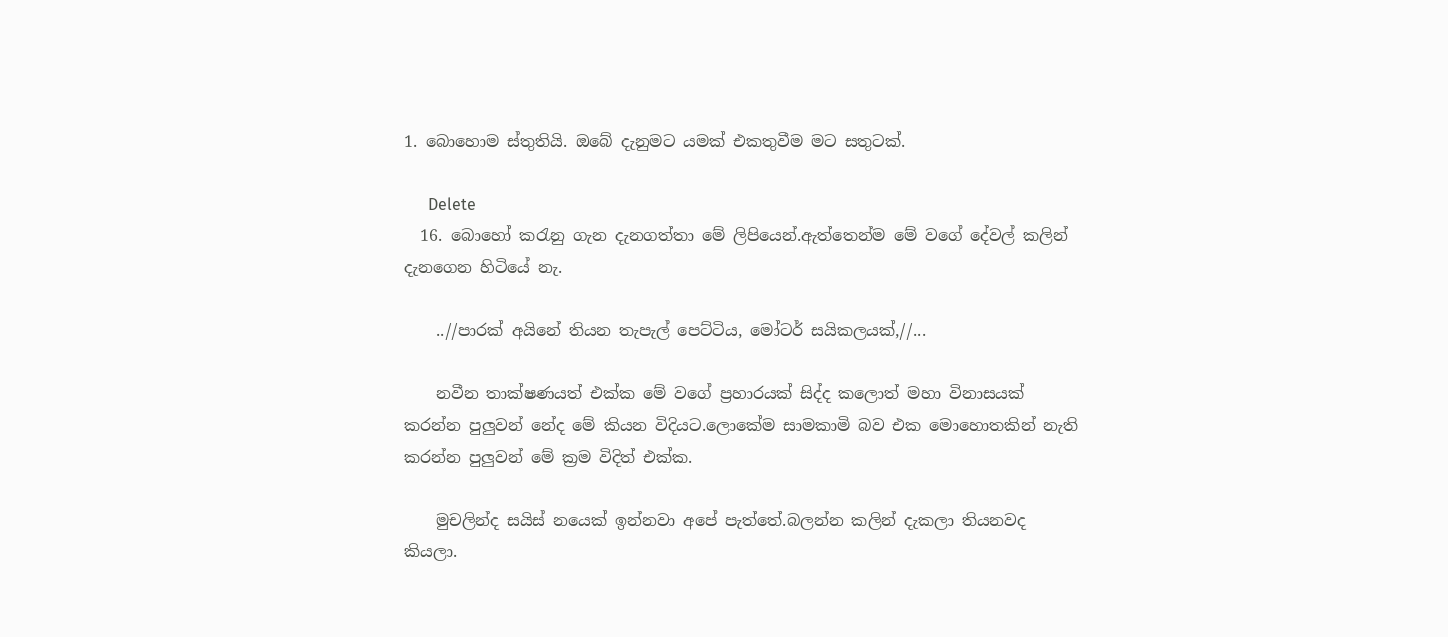1. බොහොම ස්තුතියි. ඔබේ දැනුමට යමක් එකතුවීම මට සතුටක්.

      Delete
  16. බොහෝ කරැනු ගැන දැනගත්තා මේ ලිපියෙන්.ඇත්තෙන්ම මේ වගේ දේවල් කලින් දැනගෙන හිටියේ නැ.

    ..//පාරක් අයිනේ තියන තැපැල් පෙට්ටිය, මෝටර් සයිකලයක්,//...

    නවීන තාක්ෂණයත් එක්ක මේ වගේ ප්‍රහාරයක් සිද්ද කලොත් මහා විනාසයක් කරන්න පුලුවන් නේද මේ කියන විදියට.ලොකේම සාමකාමි බව එක මොහොතකින් නැති කරන්න පුලුවන් මේ ක්‍රම විදිත් එක්ක.

    මුචලින්ද සයිස් නයෙක් ඉන්නවා අපේ පැත්තේ.බලන්න කලින් දැකලා තියනවද කියලා.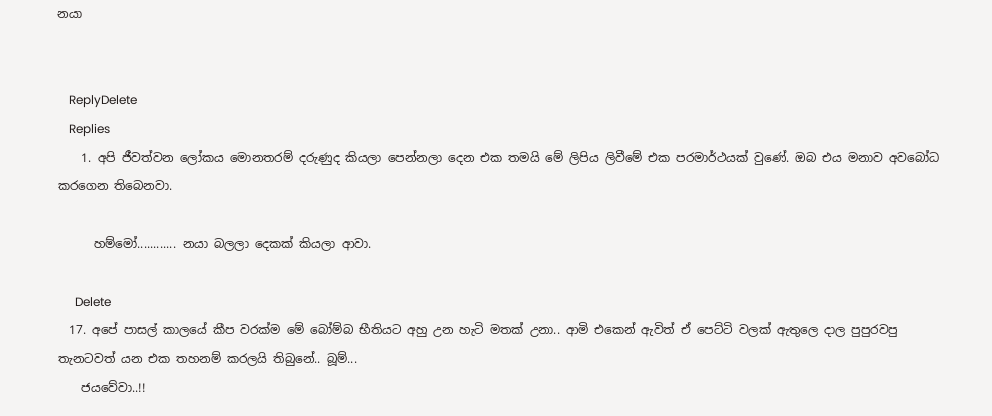නයා


    ReplyDelete
    Replies
    1. අපි ජීවත්වන ලෝකය මොනතරම් දරුණුද කියලා පෙන්නලා දෙන එක තමයි මේ ලිපිය ලිවීමේ එක පරමාර්ථයක් වුණේ. ඔබ එය මනාව අවබෝධ කරගෙන තිබෙනවා.

      හම්මෝ............ නයා බලලා දෙකක් කියලා ආවා.

      Delete
  17. අපේ පාසල් කාලයේ කීප වරක්ම මේ බෝම්බ භීතියට අහු උන හැටි මතක් උනා.. ආමි එකෙන් ඇවිත් ඒ පෙට්ටි වලක් ඇතුලෙ දාල පුපුරවපු තැනටවත් යන එක තහනම් කරලයි තිබුනේ.. බූම්...
    ජයවේවා..!!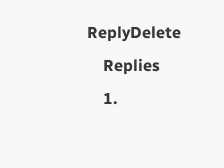ReplyDelete
    Replies
    1.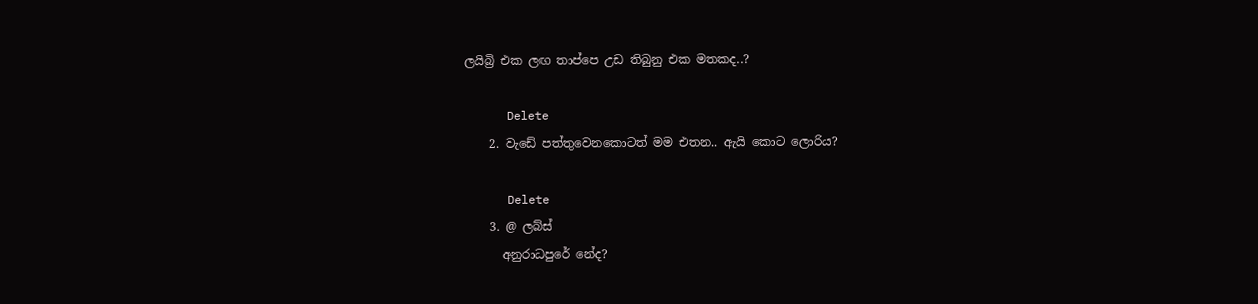ලයිබ්‍රි එක ලඟ තාප්පෙ උඩ තිබුනු එක මතකද..?

      Delete
    2. වැඩේ පත්තුවෙනකොටත් මම එතන.. ඇයි කොට ලොරිය?

      Delete
    3. @ ලබ්ස්
      අනුරාධපුරේ නේද?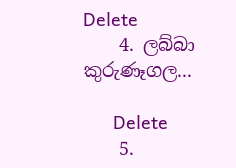Delete
    4. ලබ්බා කුරුණෑගල...

      Delete
    5.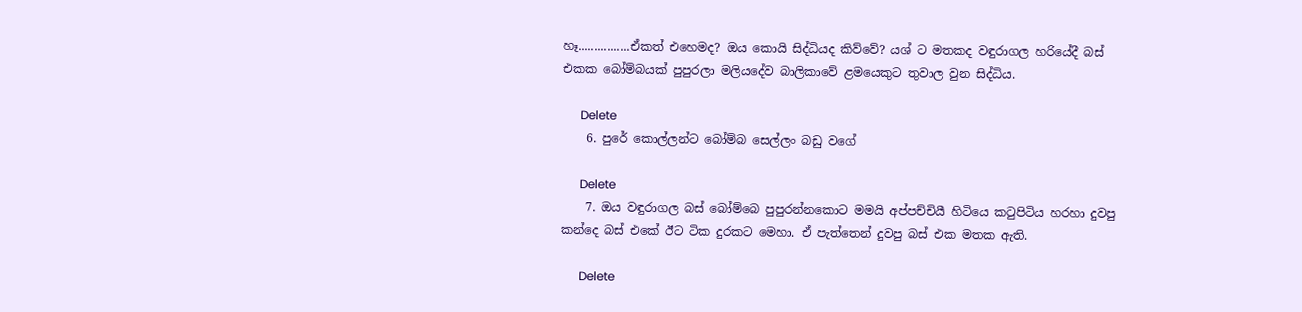හෑ................ඒකත් එහෙමද? ඔය කොයි සිද්ධියද කිව්වේ? යශ් ට මතකද වඳුරාගල හරියේදී බස් එකක බෝම්බයක් පුපුරලා මලියදේව බාලිකාවේ ළමයෙකුට තුවාල වුන සිද්ධිය.

      Delete
    6. පුරේ කොල්ලන්ට බෝම්බ සෙල්ලං බඩු වගේ

      Delete
    7. ඔය වඳුරාගල බස් බෝම්බෙ පුපුරන්නකොට මමයි අප්පච්චියී හිටියෙ කටුපිටිය හරහා දුවපු කන්දෙ බස් එකේ ඊට ටික දුරකට මෙහා. ඒ පැත්තෙන් දුවපු බස් එක මතක ඇති.

      Delete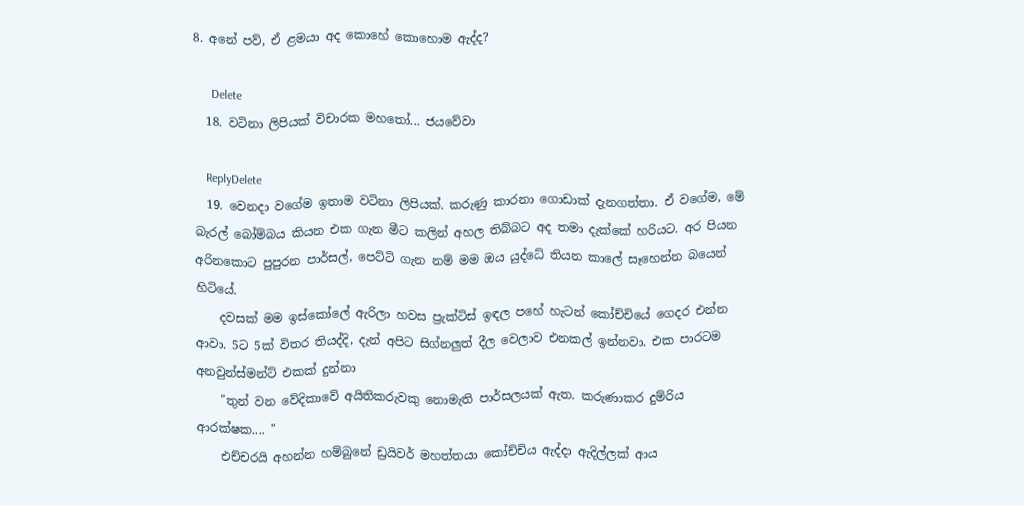8. අනේ පව්, ඒ ළමයා අද කොහේ කොහොම ඇද්ද?

      Delete
  18. වටිනා ලිපියක් විචාරක මහතෝ... ජයවේවා

    ReplyDelete
  19. වෙනදා වගේම ඉතාම වටිනා ලිපියක්. කරුණු කාරනා ගොඩාක් දැනගත්තා. ඒ වගේම, මේ බැරල් බෝම්බය කියන එක ගැන මීට කලින් අහල තිබ්බට අද තමා දැක්කේ හරියට. අර පියන අරිනකොට පුපුරන පාර්සල්, පෙට්ටි ගැන නම් මම ඔය යුද්ධේ තියන කාලේ සෑහෙන්න බයෙන් හිටියේ.
    දවසක් මම ඉස්කෝලේ ඇරිලා හවස ප්‍රැක්ටිස් ඉඳල පහේ හැටන් කෝච්චියේ ගෙදර එන්න ආවා. 5ට 5ක් විතර තියද්දි, දැන් අපිට සිග්නලුත් දීල වෙලාව එනකල් ඉන්නවා. එක පාරටම අනවුන්ස්මන්ට් එකක් දුන්නා
    "තුන් වන වේදිකාවේ අයිතිකරුවකු නොමැති පාර්සලයක් ඇත. කරුණාකර දුම්රිය ආරක්ෂක.... "
    එච්චරයි අහන්න හම්බුනේ ඩ්‍රයිවර් මහත්තයා කෝච්චිය ඇද්දා ඇදිල්ලක් ආය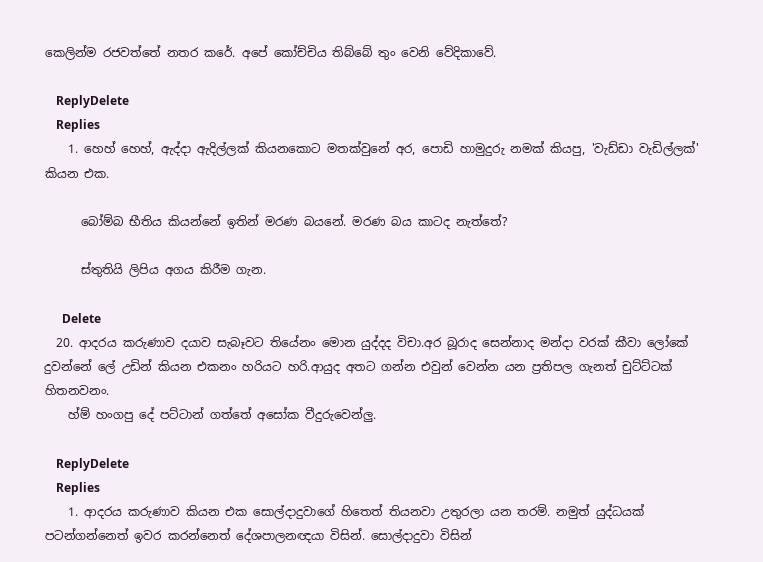කෙලින්ම රජවත්තේ නතර කරේ. අපේ කෝච්චිය තිබ්බේ තුං වෙනි වේදිකාවේ.

    ReplyDelete
    Replies
    1. හෙහ් හෙහ්, ඇද්දා ඇදිල්ලක් කියනකොට මතක්වුනේ අර, පොඩි හාමුදුරු නමක් කියපු, 'වැඩ්ඩා වැඩිල්ලක්' කියන එක.

      බෝම්බ භීතිය කියන්නේ ඉතින් මරණ බයනේ. මරණ බය කාටද නැත්තේ?

      ස්තුතියි ලිපිය අගය කිරීම ගැන.

      Delete
  20. ආදරය කරුණාව දයාව සැබෑවට තියේනං මොන යුද්දද විචා.අර බූරාද සෙන්නාද මන්දා වරක් කීවා ලෝකේ දුවන්නේ ලේ උඩින් කියන එකනං හරියට හරි.ආයුද අතට ගන්න එවුන් වෙන්න යන ප්‍රතිපල ගැනත් චුට්ට්ටක් හිතනවනං.
    හ්ම් හංගපු දේ පට්ටාන් ගත්තේ අසෝක වීදුරුවෙන්ලු.

    ReplyDelete
    Replies
    1. ආදරය කරුණාව කියන එක සොල්දාදුවාගේ හිතෙත් තියනවා උතුරලා යන තරම්. නමුත් යුද්ධයක් පටන්ගන්නෙත් ඉවර කරන්නෙත් දේශපාලනඥයා විසින්. සොල්දාදුවා විසින්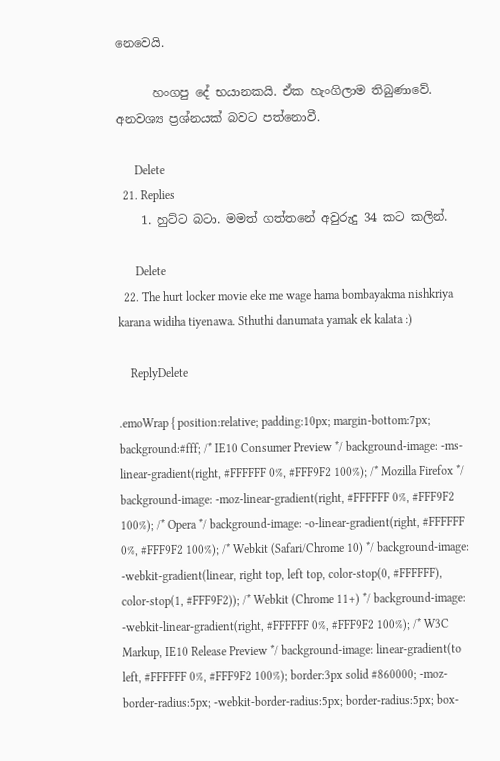නෙවෙයි.

      හංගපු දේ භයානකයි. ඒක හැංගිලාම තිබුණාවේ. අනවශ්‍ය ප්‍රශ්නයක් බවට පත්නොවී.

      Delete
  21. Replies
    1. හුට්ට බටා. මමත් ගත්තනේ අවුරුදු 34 කට කලින්.

      Delete
  22. The hurt locker movie eke me wage hama bombayakma nishkriya karana widiha tiyenawa. Sthuthi danumata yamak ek kalata :)

    ReplyDelete

.emoWrap { position:relative; padding:10px; margin-bottom:7px; background:#fff; /* IE10 Consumer Preview */ background-image: -ms-linear-gradient(right, #FFFFFF 0%, #FFF9F2 100%); /* Mozilla Firefox */ background-image: -moz-linear-gradient(right, #FFFFFF 0%, #FFF9F2 100%); /* Opera */ background-image: -o-linear-gradient(right, #FFFFFF 0%, #FFF9F2 100%); /* Webkit (Safari/Chrome 10) */ background-image: -webkit-gradient(linear, right top, left top, color-stop(0, #FFFFFF), color-stop(1, #FFF9F2)); /* Webkit (Chrome 11+) */ background-image: -webkit-linear-gradient(right, #FFFFFF 0%, #FFF9F2 100%); /* W3C Markup, IE10 Release Preview */ background-image: linear-gradient(to left, #FFFFFF 0%, #FFF9F2 100%); border:3px solid #860000; -moz-border-radius:5px; -webkit-border-radius:5px; border-radius:5px; box-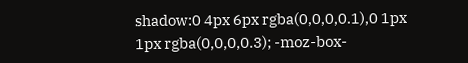shadow:0 4px 6px rgba(0,0,0,0.1),0 1px 1px rgba(0,0,0,0.3); -moz-box-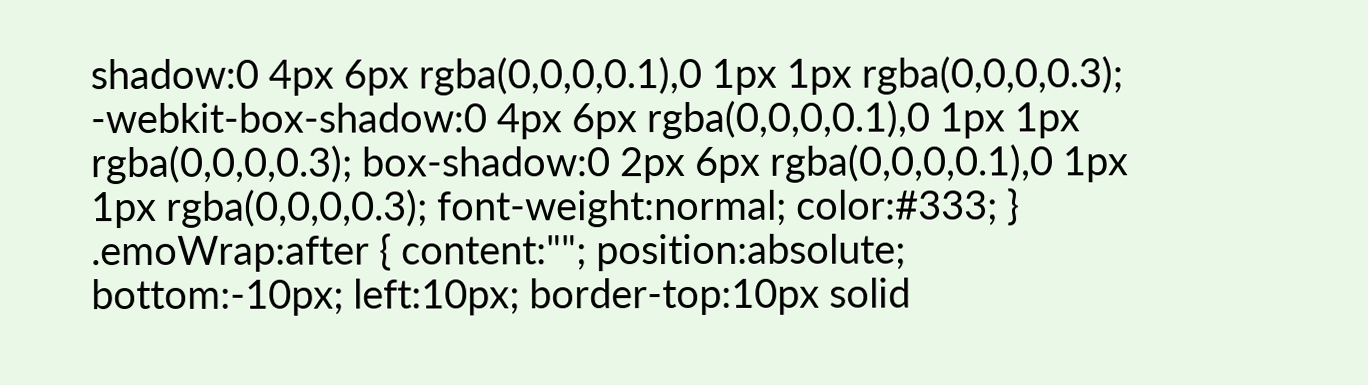shadow:0 4px 6px rgba(0,0,0,0.1),0 1px 1px rgba(0,0,0,0.3); -webkit-box-shadow:0 4px 6px rgba(0,0,0,0.1),0 1px 1px rgba(0,0,0,0.3); box-shadow:0 2px 6px rgba(0,0,0,0.1),0 1px 1px rgba(0,0,0,0.3); font-weight:normal; color:#333; } .emoWrap:after { content:""; position:absolute; bottom:-10px; left:10px; border-top:10px solid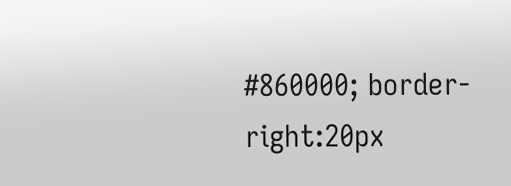#860000; border-right:20px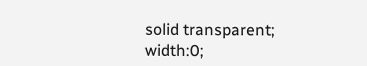solid transparent; width:0;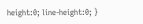height:0; line-height:0; }